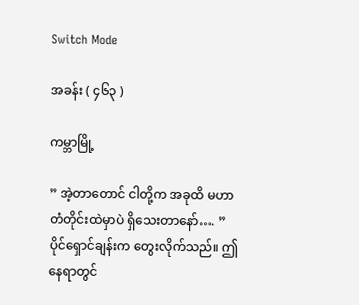Switch Mode

အခန်း ( ၄၆၃ )

ကမ္ဘာမြို့

” အဲ့တာတောင် ငါတို့က အခုထိ မဟာတံတိုင်းထဲမှာပဲ ရှိသေးတာနော်…. ”
ပိုင်ရှောင်ချန်းက တွေးလိုက်သည်။ ဤနေရာတွင်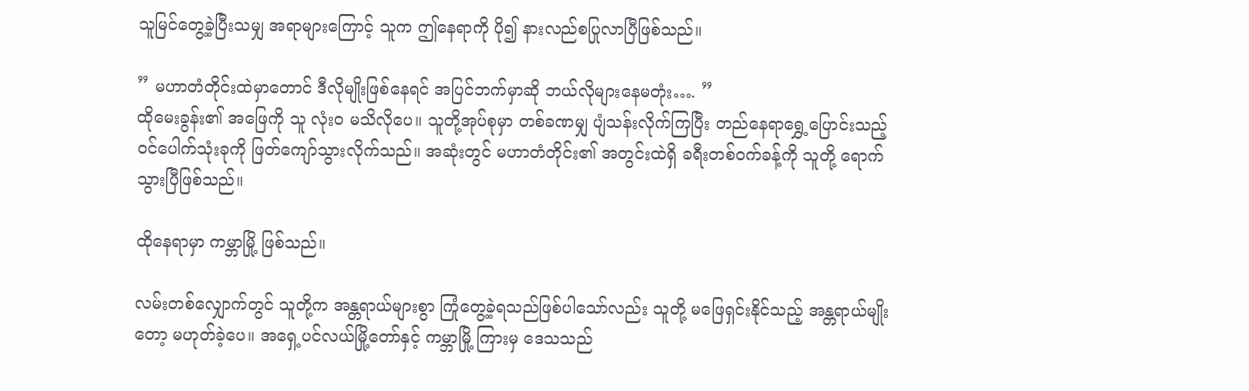သူမြင်တွေ့ခဲ့ပြီးသမျှ အရာများကြောင့် သူက ဤနေရာကို ပို၍ နားလည်စပြုလာပြီဖြစ်သည်။

” မဟာတံတိုင်းထဲမှာတောင် ဒီလိုမျိုးဖြစ်နေရင် အပြင်ဘက်မှာဆို ဘယ်လိုများနေမတုံး…. ”
ထိုမေးခွန်း၏ အဖြေကို သူ လုံးဝ မသိလိုပေ။ သူတို့အုပ်စုမှာ တစ်ခဏမျှ ပျံသန်းလိုက်ကြပြီး တည်နေရာရွှေ့ပြောင်းသည့် ဝင်ပေါက်သုံးခုကို ဖြတ်ကျော်သွားလိုက်သည်။ အဆုံးတွင် မဟာတံတိုင်း၏ အတွင်းထဲရှိ ခရီးတစ်ဝက်ခန့်ကို သူတို့ ရောက်သွားပြီဖြစ်သည်။

ထိုနေရာမှာ ကမ္ဘာမြို့ ဖြစ်သည်။

လမ်းတစ်လျှောက်တွင် သူတို့က အန္တရာယ်များစွာ ကြုံတွေ့ခဲ့ရသည်ဖြစ်ပါသော်လည်း သူတို့ မဖြေရှင်းနိုင်သည့် အန္တရာယ်မျိုးတော့ မဟုတ်ခဲ့ပေ။ အရှေ့ပင်လယ်မြို့တော်နှင့် ကမ္ဘာမြို့ ကြားမှ ဒေသသည်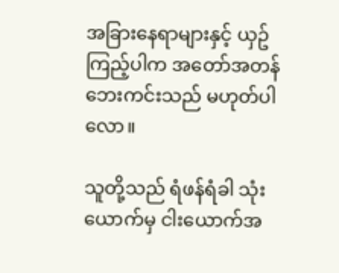အခြားနေရာများနှင့် ယှဥ်ကြည့်ပါက အတော်အတန် ဘေးကင်းသည် မဟုတ်ပါလော။

သူတို့သည် ရံဖန်ရံခါ သုံးယောက်မှ ငါးယောက်အ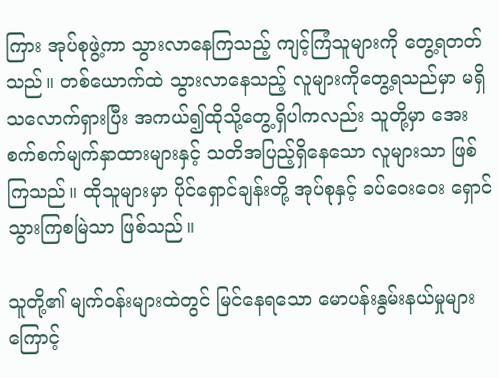ကြား အုပ်စုဖွဲ့ကာ သွားလာနေကြသည့် ကျင့်ကြံသူများကို တွေ့ရတတ်သည်။ တစ်ယောက်ထဲ သွားလာနေသည့် လူများကိုတွေ့ရသည်မှာ မရှိသလောက်ရှားပြီး အကယ်၍ထိုသို့တွေ့ရှိပါကလည်း သူတို့မှာ အေးစက်စက်မျက်နှာထားများနှင့် သတိအပြည့်ရှိနေသော လူများသာ ဖြစ်ကြသည်။ ထိုသူများမှာ ပိုင်ရှောင်ချန်းတို့ အုပ်စုနှင့် ခပ်ဝေးဝေး ရှောင်သွားကြစမြဲသာ ဖြစ်သည်။

သူတို့၏ မျက်ဝန်းများထဲတွင် မြင်နေရသော မောပန်းနွမ်းနယ်မှုများကြောင့်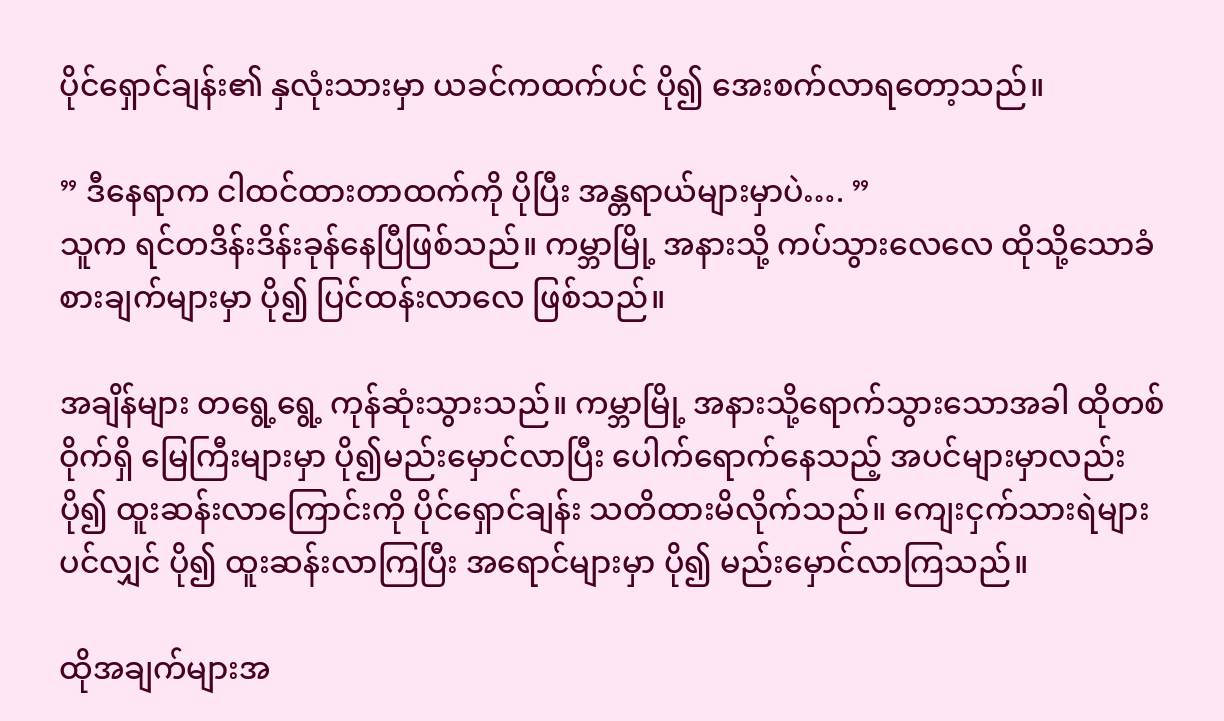ပိုင်ရှောင်ချန်း၏ နှလုံးသားမှာ ယခင်ကထက်ပင် ပို၍ အေးစက်လာရတော့သည်။

” ဒီနေရာက ငါထင်ထားတာထက်ကို ပိုပြီး အန္တရာယ်များမှာပဲ…. ”
သူက ရင်တဒိန်းဒိန်းခုန်နေပြီဖြစ်သည်။ ကမ္ဘာမြို့ အနားသို့ ကပ်သွားလေလေ ထိုသို့သောခံစားချက်များမှာ ပို၍ ပြင်ထန်းလာလေ ဖြစ်သည်။

အချိန်များ တရွေ့ရွေ့ ကုန်ဆုံးသွားသည်။ ကမ္ဘာမြို့ အနားသို့ရောက်သွားသောအခါ ထိုတစ်ဝိုက်ရှိ မြေကြီးများမှာ ပို၍မည်းမှောင်လာပြီး ပေါက်ရောက်နေသည့် အပင်များမှာလည်း ပို၍ ထူးဆန်းလာကြောင်းကို ပိုင်ရှောင်ချန်း သတိထားမိလိုက်သည်။ ကျေးငှက်သားရဲများပင်လျှင် ပို၍ ထူးဆန်းလာကြပြီး အရောင်များမှာ ပို၍ မည်းမှောင်လာကြသည်။

ထိုအချက်များအ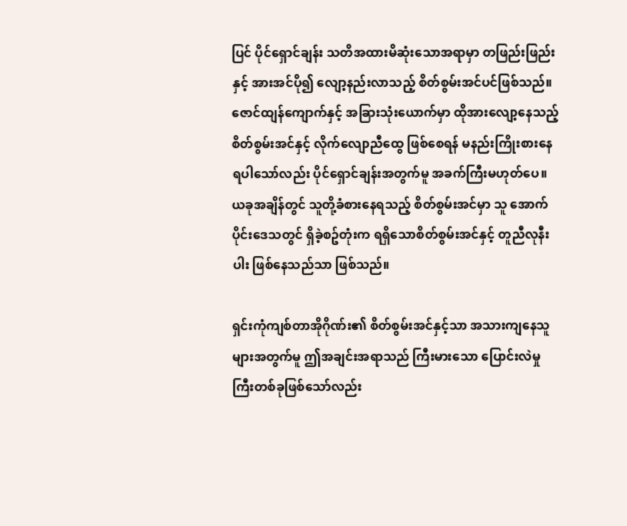ပြင် ပိုင်ရှောင်ချန်း သတိအထားမိဆုံးသောအရာမှာ တဖြည်းဖြည်းနှင့် အားအင်ပို၍ လျော့နည်းလာသည့် စိတ်စွမ်းအင်ပင်ဖြစ်သည်။ ဇောင်ထျန်ကျောက်နှင့် အခြားသုံးယောက်မှာ ထိုအားလျော့နေသည့် စိတ်စွမ်းအင်နှင့် လိုက်လျောညီထွေ ဖြစ်စေရန် မနည်းကြိုးစားနေရပါသော်လည်း ပိုင်ရှောင်ချန်းအတွက်မူ အခက်ကြီးမဟုတ်ပေ။ ယခုအချိန်တွင် သူတို့ခံစားနေရသည့် စိတ်စွမ်းအင်မှာ သူ အောက်ပိုင်းဒေသတွင် ရှိခဲ့စဥ်တုံးက ရရှိသောစိတ်စွမ်းအင်နှင့် တူညီလုနီးပါး ဖြစ်နေသည်သာ ဖြစ်သည်။

ရှင်းကုံကျစ်တာအိုဂိုဏ်း၏ စိတ်စွမ်းအင်နှင့်သာ အသားကျနေသူများအတွက်မူ ဤအချင်းအရာသည် ကြီးမားသော ပြောင်းလဲမှုကြီးတစ်ခုဖြစ်သော်လည်း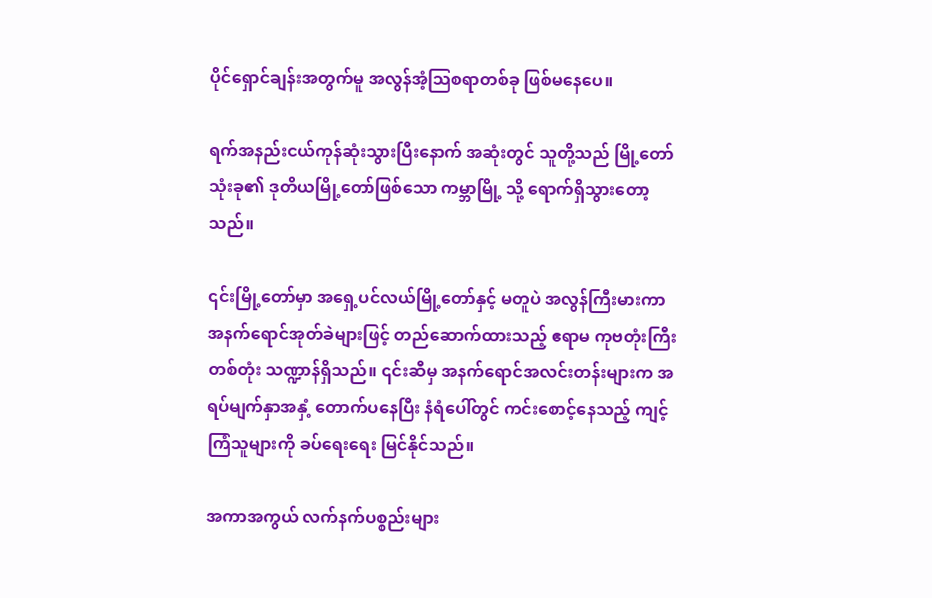ပိုင်ရှောင်ချန်းအတွက်မူ အလွန်အံ့သြစရာတစ်ခု ဖြစ်မနေပေ။

ရက်အနည်းငယ်ကုန်ဆုံးသွားပြီးနောက် အဆုံးတွင် သူတို့သည် မြို့တော်သုံးခု၏ ဒုတိယမြို့တော်ဖြစ်သော ကမ္ဘာမြို့ သို့ ရောက်ရှိသွားတော့သည်။

၎င်းမြို့တော်မှာ အရှေ့ပင်လယ်မြို့တော်နှင့် မတူပဲ အလွန်ကြီးမားကာ အနက်ရောင်အုတ်ခဲများဖြင့် တည်ဆောက်ထားသည့် ဧရာမ ကုဗတုံးကြီးတစ်တုံး သဏ္ဍာန်ရှိသည်။ ၎င်းဆီမှ အနက်ရောင်အလင်းတန်းများက အရပ်မျက်နှာအနှံ့ တောက်ပနေပြီး နံရံပေါ်တွင် ကင်းစောင့်နေသည့် ကျင့်ကြံသူများကို ခပ်ရေးရေး မြင်နိုင်သည်။

အကာအကွယ် လက်နက်ပစ္စည်းများ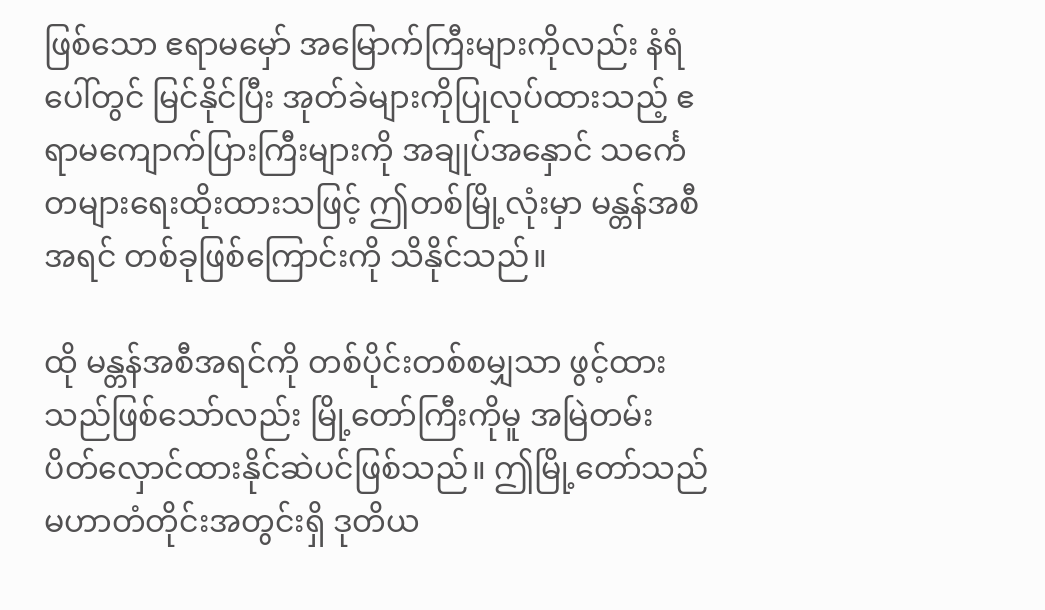ဖြစ်သော ဧရာမမှော် အမြောက်ကြီးများကိုလည်း နံရံပေါ်တွင် မြင်နိုင်ပြီး အုတ်ခဲများကိုပြုလုပ်ထားသည့် ဧရာမကျောက်ပြားကြီးများကို အချုပ်အနှောင် သင်္ကေတများရေးထိုးထားသဖြင့် ဤတစ်မြို့လုံးမှာ မန္တန်အစီအရင် တစ်ခုဖြစ်ကြောင်းကို သိနိုင်သည်။

ထို မန္တန်အစီအရင်ကို တစ်ပိုင်းတစ်စမျှသာ ဖွင့်ထားသည်ဖြစ်သော်လည်း မြို့တော်ကြီးကိုမူ အမြဲတမ်း ပိတ်လှောင်ထားနိုင်ဆဲပင်ဖြစ်သည်။ ဤမြို့တော်သည် မဟာတံတိုင်းအတွင်းရှိ ဒုတိယ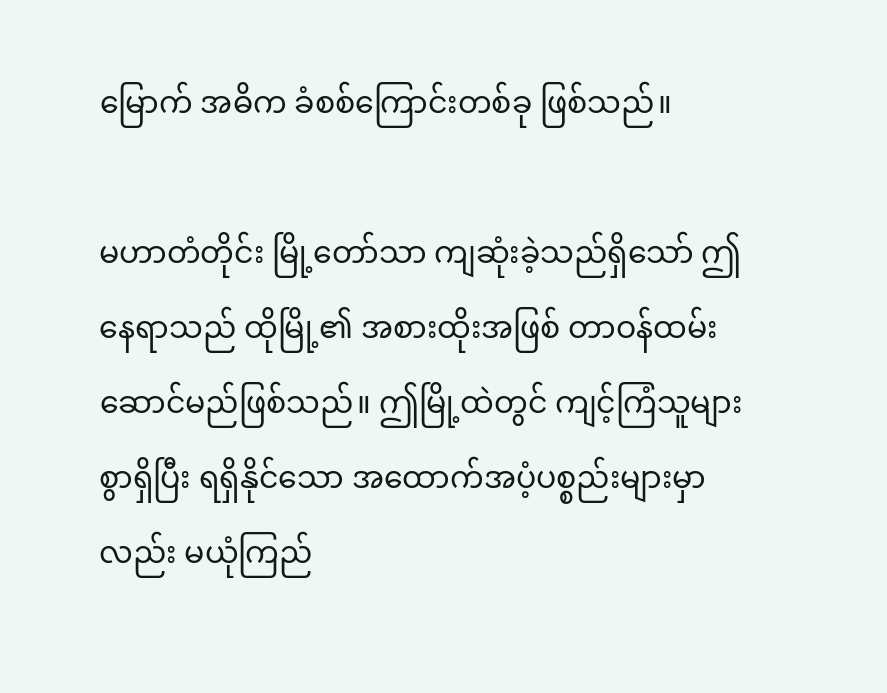မြောက် အဓိက ခံစစ်ကြောင်းတစ်ခု ဖြစ်သည်။

မဟာတံတိုင်း မြို့တော်သာ ကျဆုံးခဲ့သည်ရှိသော် ဤနေရာသည် ထိုမြို့၏ အစားထိုးအဖြစ် တာဝန်ထမ်းဆောင်မည်ဖြစ်သည်။ ဤမြို့ထဲတွင် ကျင့်ကြံသူများစွာရှိပြီး ရရှိနိုင်သော အထောက်အပံ့ပစ္စည်းများမှာလည်း မယုံကြည်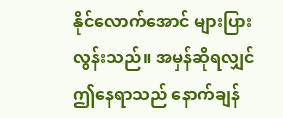နိုင်လောက်အောင် များပြားလွန်းသည်။ အမှန်ဆိုရလျှင် ဤနေရာသည် နောက်ချန်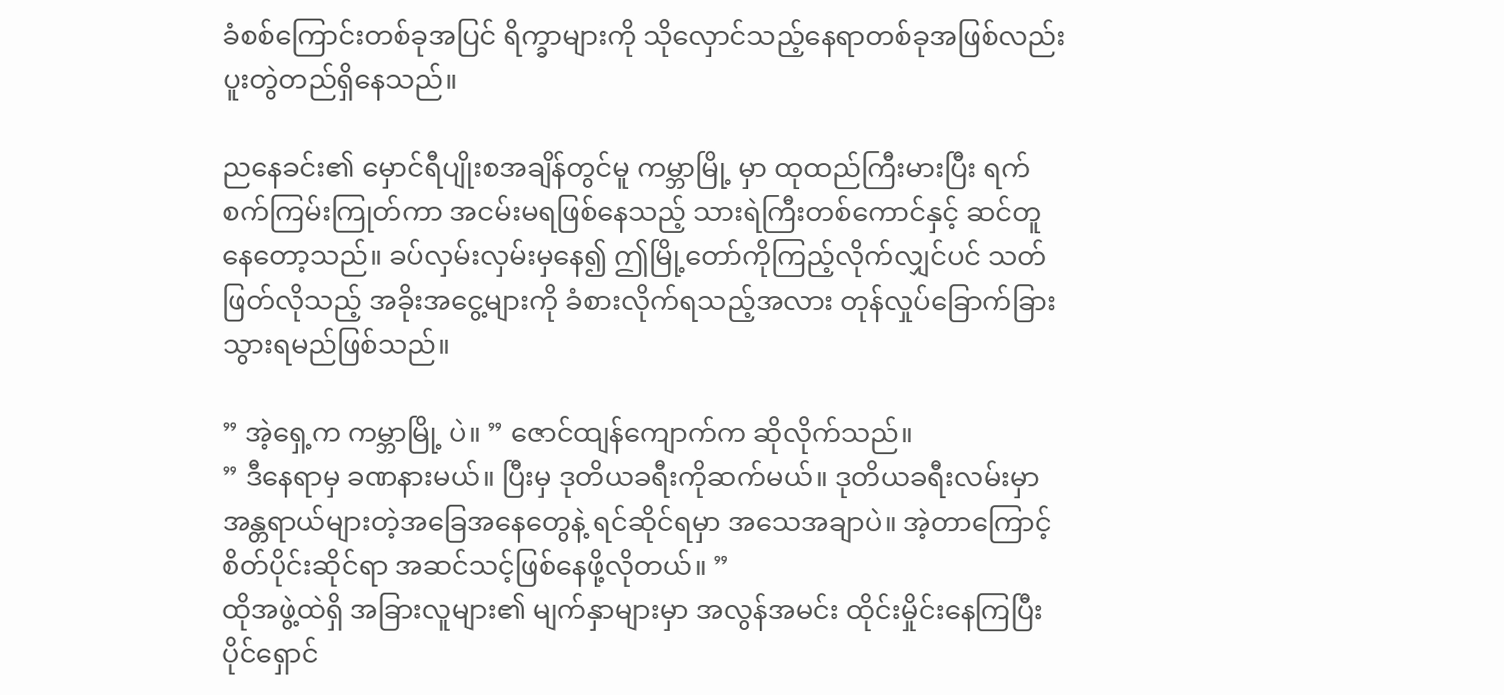ခံစစ်ကြောင်းတစ်ခုအပြင် ရိက္ခာများကို သိုလှောင်သည့်နေရာတစ်ခုအဖြစ်လည်း ပူးတွဲတည်ရှိနေသည်။

ညနေခင်း၏ မှောင်ရီပျိုးစအချိန်တွင်မူ ကမ္ဘာမြို့ မှာ ထုထည်ကြီးမားပြီး ရက်စက်ကြမ်းကြုတ်ကာ အငမ်းမရဖြစ်နေသည့် သားရဲကြီးတစ်ကောင်နှင့် ဆင်တူနေတော့သည်။ ခပ်လှမ်းလှမ်းမှနေ၍ ဤမြို့တော်ကိုကြည့်လိုက်လျှင်ပင် သတ်ဖြတ်လိုသည့် အခိုးအငွေ့များကို ခံစားလိုက်ရသည့်အလား တုန်လှုပ်ခြောက်ခြားသွားရမည်ဖြစ်သည်။

” အဲ့ရှေ့က ကမ္ဘာမြို့ ပဲ။ ” ဇောင်ထျန်ကျောက်က ဆိုလိုက်သည်။
” ဒီနေရာမှ ခဏနားမယ်။ ပြီးမှ ဒုတိယခရီးကိုဆက်မယ်။ ဒုတိယခရီးလမ်းမှာ အန္တရာယ်များတဲ့အခြေအနေတွေနဲ့ ရင်ဆိုင်ရမှာ အသေအချာပဲ။ အဲ့တာကြောင့် စိတ်ပိုင်းဆိုင်ရာ အဆင်သင့်ဖြစ်နေဖို့လိုတယ်။ ”
ထိုအဖွဲ့ထဲရှိ အခြားလူများ၏ မျက်နှာများမှာ အလွန်အမင်း ထိုင်းမှိုင်းနေကြပြီး ပိုင်ရှောင်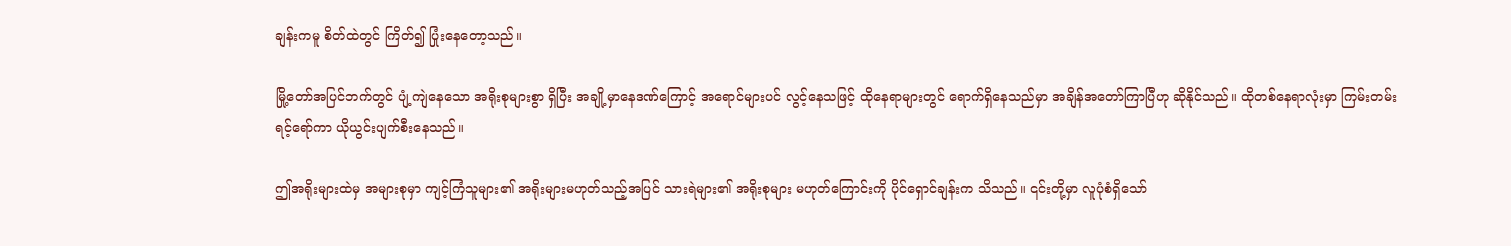ချန်းကမူ စိတ်ထဲတွင် ကြိတ်၍ ပြုံးနေတော့သည်။

မြို့တော်အပြင်ဘက်တွင် ပျံ့ကျဲနေသော အရိုးစုများစွာ ရှိပြီး အချို့မှာနေဒဏ်ကြောင့် အရောင်များပင် လွင့်နေသဖြင့် ထိုနေရာများတွင် ရောက်ရှိနေသည်မှာ အချိန်အတော်ကြာပြီဟု ဆိုနိုင်သည်။ ထိုတစ်နေရာလုံးမှာ ကြမ်းတမ်းရင့်ရော်ကာ ယိုယွင်းပျက်စီးနေသည်။

ဤအရိုးများထဲမှ အများစုမှာ ကျင့်ကြံသူများ၏ အရိုးများမဟုတ်သည့်အပြင် သားရဲများ၏ အရိုးစုများ မဟုတ်ကြောင်းကို ပိုင်ရှောင်ချန်းက သိသည်။ ၎င်းတို့မှာ လူပုံစံရှိသော်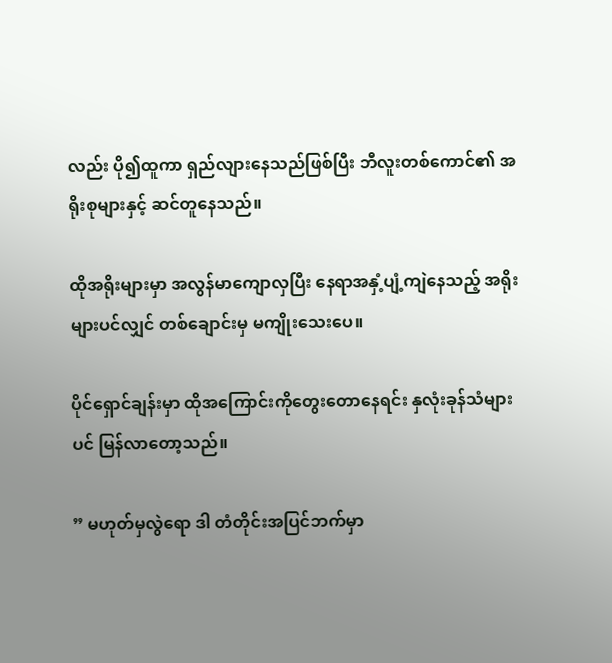လည်း ပို၍ထူကာ ရှည်လျားနေသည်ဖြစ်ပြီး ဘီလူးတစ်ကောင်၏ အရိုးစုများနှင့် ဆင်တူနေသည်။

ထိုအရိုးများမှာ အလွန်မာကျောလှပြီး နေရာအနှံ့ပျံ့ကျဲနေသည့် အရိုးများပင်လျှင် တစ်ချောင်းမှ မကျိုးသေးပေ။

ပိုင်ရှောင်ချန်းမှာ ထိုအကြောင်းကိုတွေးတောနေရင်း နှလုံးခုန်သံများပင် မြန်လာတော့သည်။

” မဟုတ်မှလွဲရော ဒါ တံတိုင်းအပြင်ဘက်မှာ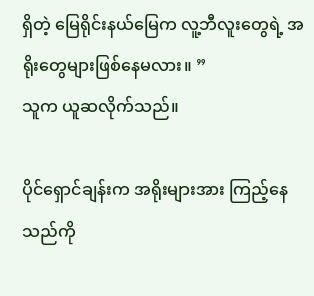ရှိတဲ့ မြေရိုင်းနယ်မြေက လူ့ဘီလူးတွေရဲ့ အရိုးတွေများဖြစ်နေမလား။ ”
သူက ယူဆလိုက်သည်။

ပိုင်ရှောင်ချန်းက အရိုးများအား ကြည့်နေသည်ကို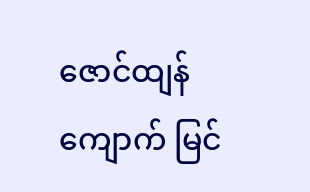ဇောင်ထျန်ကျောက် မြင်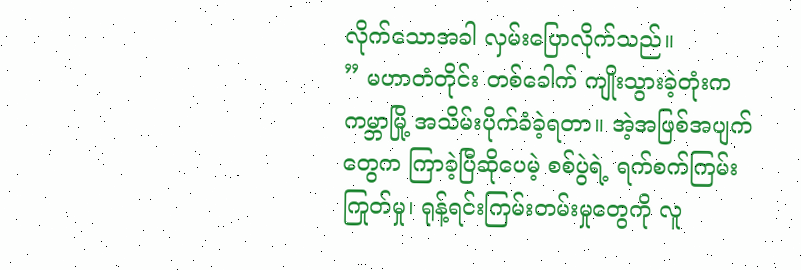လိုက်သောအခါ လှမ်းပြောလိုက်သည်။
” မဟာတံတိုင်း တစ်ခေါက် ကျိုးသွားခဲ့တုံးက ကမ္ဘာမြို့ အသိမ်းပိုက်ခံခဲ့ရတာ။ အဲ့အဖြစ်အပျက်တွေက ကြာခဲ့ပြီဆိုပေမဲ့ စစ်ပွဲရဲ့ ရက်စက်ကြမ်းကြုတ်မှု၊ ရုန့်ရင်းကြမ်းတမ်းမှုတွေကို လူ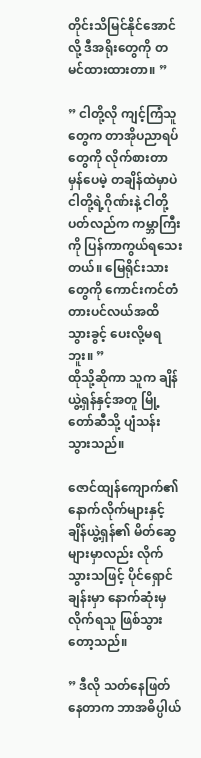တိုင်းသိမြင်နိုင်အောင်လို့ ဒီအရိုးတွေကို တမင်ထားထားတာ။ ”

” ငါတို့လို ကျင့်ကြံသူတွေက တာအိုပညာရပ်တွေကို လိုက်စားတာမှန်ပေမဲ့ တချိန်ထဲမှာပဲ ငါတို့ရဲ့ဂိုဏ်းနဲ့ ငါတို့ပတ်လည်က ကမ္ဘာကြီးကို ပြန်ကာကွယ်ရသေးတယ်။ မြေရိုင်းသားတွေကို ကောင်းကင်တံတားပင်လယ်အထိ သွားခွင့် ပေးလို့မရဘူး။ ”
ထိုသို့ဆိုကာ သူက ချိန်ယွဲ့ရှန်နှင့်အတူ မြို့တော်ဆီသို့ ပျံသန်းသွားသည်။

ဇောင်ထျန်ကျောက်၏ နောက်လိုက်များနှင့် ချိန်ယွဲ့ရှန်၏ မိတ်ဆွေများမှာလည်း လိုက်သွားသဖြင့် ပိုင်ရှောင်ချန်းမှာ နောက်ဆုံးမှ လိုက်ရသူ ဖြစ်သွားတော့သည်။

” ဒီလို သတ်နေဖြတ်နေတာက ဘာအဓိပ္ပါယ်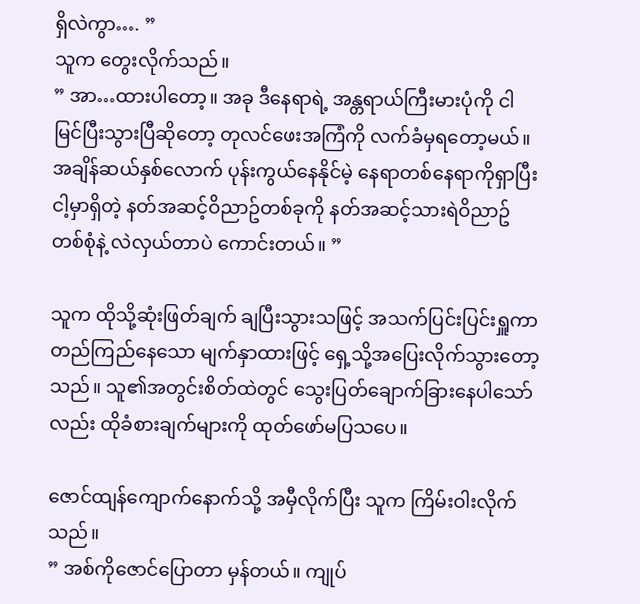ရှိလဲကွာ…. ”
သူက တွေးလိုက်သည်။
” အာ…ထားပါတော့။ အခု ဒီနေရာရဲ့ အန္တရာယ်ကြီးမားပုံကို ငါမြင်ပြီးသွားပြီဆိုတော့ တုလင်ဖေးအကြံကို လက်ခံမှရတော့မယ်။ အချိန်ဆယ်နှစ်လောက် ပုန်းကွယ်နေနိုင်မဲ့ နေရာတစ်နေရာကိုရှာပြီး ငါ့မှာရှိတဲ့ နတ်အဆင့်ဝိညာဥ်တစ်ခုကို နတ်အဆင့်သားရဲဝိညာဥ်တစ်စုံနဲ့ လဲလှယ်တာပဲ ကောင်းတယ်။ ”

သူက ထိုသို့ဆုံးဖြတ်ချက် ချပြီးသွားသဖြင့် အသက်ပြင်းပြင်းရှူကာ တည်ကြည်နေသော မျက်နှာထားဖြင့် ရှေ့သို့အပြေးလိုက်သွားတော့သည်။ သူ၏အတွင်းစိတ်ထဲတွင် သွေးပြတ်ချောက်ခြားနေပါသော်လည်း ထိုခံစားချက်များကို ထုတ်ဖော်မပြသပေ။

ဇောင်ထျန်ကျောက်နောက်သို့ အမှီလိုက်ပြီး သူက ကြိမ်းဝါးလိုက်သည်။
” အစ်ကိုဇောင်ပြောတာ မှန်တယ်။ ကျုပ်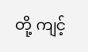တို့ ကျင့်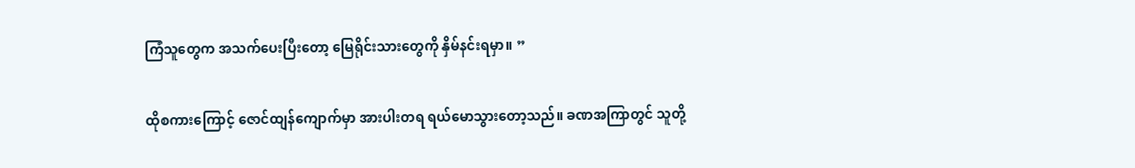ကြံသူတွေက အသက်ပေးပြီးတော့ မြေရိုင်းသားတွေကို နှိမ်နင်းရမှာ။ ”

ထိုစကားကြောင့် ဇောင်ထျန်ကျောက်မှာ အားပါးတရ ရယ်မောသွားတော့သည်။ ခဏအကြာတွင် သူတို့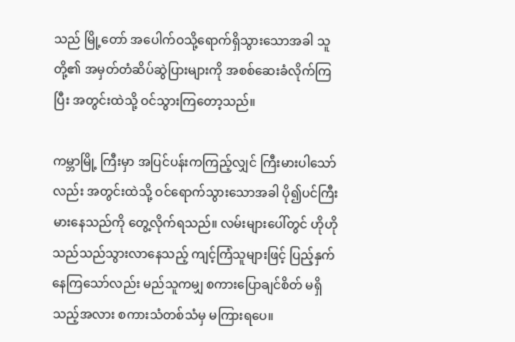သည် မြို့တော် အပေါက်ဝသို့ရောက်ရှိသွားသောအခါ သူတို့၏ အမှတ်တံဆိပ်ဆွဲပြားများကို အစစ်ဆေးခံလိုက်ကြပြီး အတွင်းထဲသို့ ဝင်သွားကြတော့သည်။

ကမ္ဘာမြို့ ကြီးမှာ အပြင်ပန်းကကြည့်လျှင် ကြီးမားပါသော်လည်း အတွင်းထဲသို့ ဝင်ရောက်သွားသောအခါ ပို၍ပင်ကြီးမားနေသည်ကို တွေ့လိုက်ရသည်။ လမ်းများပေါ်တွင် ဟိုဟိုသည်သည်သွားလာနေသည့် ကျင့်ကြံသူများဖြင့် ပြည့်နှက်နေကြသော်လည်း မည်သူကမျှ စကားပြောချင်စိတ် မရှိသည့်အလား စကားသံတစ်သံမှ မကြားရပေ။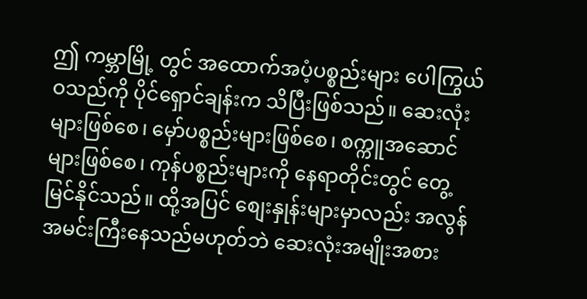ဤ ကမ္ဘာမြို့ တွင် အထောက်အပံ့ပစ္စည်းများ ပေါကြွယ်ဝသည်ကို ပိုင်ရှောင်ချန်းက သိပြီးဖြစ်သည်။ ဆေးလုံးများဖြစ်စေ၊ မှော်ပစ္စည်းများဖြစ်စေ၊ စက္ကူအဆောင်များဖြစ်စေ၊ ကုန်ပစ္စည်းများကို နေရာတိုင်းတွင် တွေ့မြင်နိုင်သည်။ ထို့အပြင် စျေးနှုန်းများမှာလည်း အလွန်အမင်းကြီးနေသည်မဟုတ်ဘဲ ဆေးလုံးအမျိုးအစား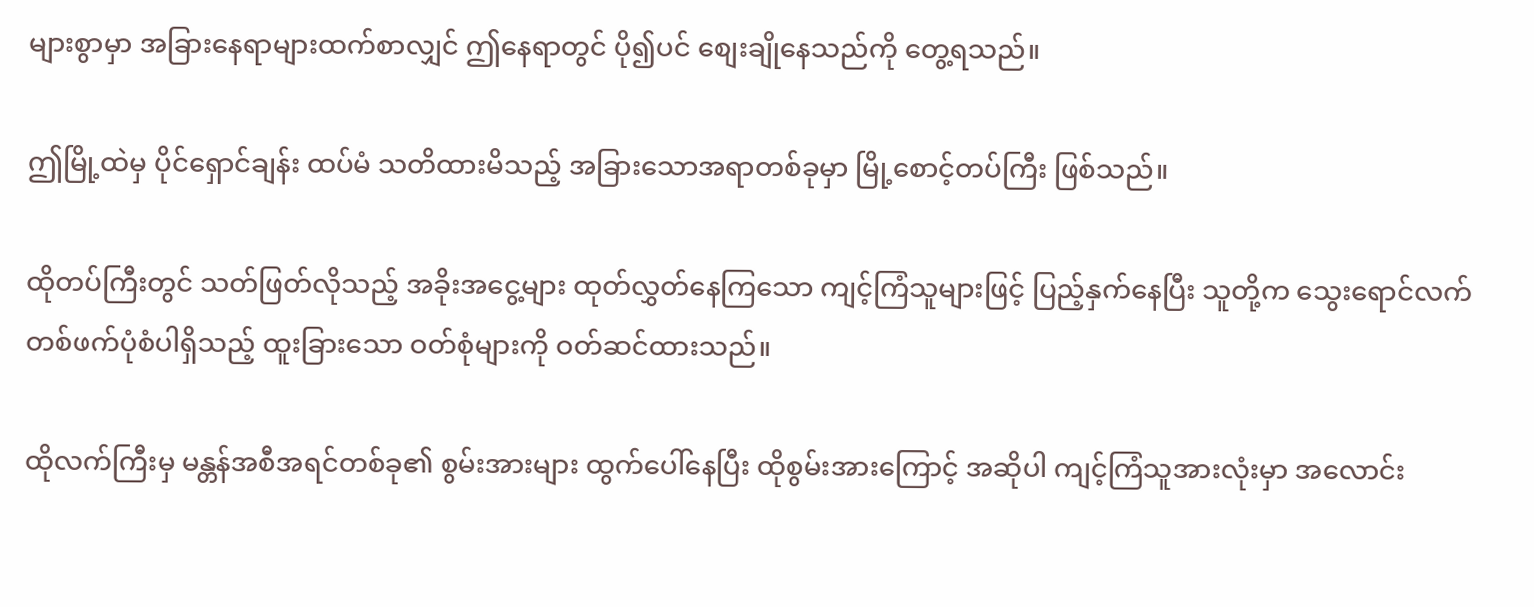များစွာမှာ အခြားနေရာများထက်စာလျှင် ဤနေရာတွင် ပို၍ပင် စျေးချိုနေသည်ကို တွေ့ရသည်။

ဤမြို့ထဲမှ ပိုင်ရှောင်ချန်း ထပ်မံ သတိထားမိသည့် အခြားသောအရာတစ်ခုမှာ မြို့စောင့်တပ်ကြီး ဖြစ်သည်။

ထိုတပ်ကြီးတွင် သတ်ဖြတ်လိုသည့် အခိုးအငွေ့များ ထုတ်လွှတ်နေကြသော ကျင့်ကြံသူများဖြင့် ပြည့်နှက်နေပြီး သူတို့က သွေးရောင်လက်တစ်ဖက်ပုံစံပါရှိသည့် ထူးခြားသော ဝတ်စုံများကို ဝတ်ဆင်ထားသည်။

ထိုလက်ကြီးမှ မန္တန်အစီအရင်တစ်ခု၏ စွမ်းအားများ ထွက်ပေါ်နေပြီး ထိုစွမ်းအားကြောင့် အဆိုပါ ကျင့်ကြံသူအားလုံးမှာ အလောင်း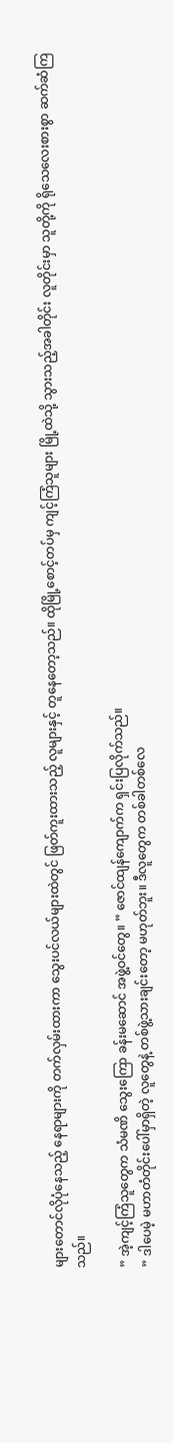များတောင်လိုပုံနေသည့် နေရာများကို တက်လှမ်းထားကာ သွေးပင်လယ်များထဲတွင် ဖြတ်ကူးထားသည့် လူများနှင့် တူနေတော့သည်။ ထိုမြို့စောင့်တပ်မှ ကျင့်ကြံသူများ မြို့ထဲသို့ သွားသည့်အခါတိုင်း လူတိုင်းမှာ သူတို့ကို ရိုသေလေးစားစွာ ဆက်ဆံကြသည်။

” အဲ့ကျင့်ကြံသူတွေက သံမဏိ သွေးကြော ခန်းမဆောင် အဖွဲ့ဝင်တွေ။ ” ဇောင်ထျန်ကျောက်က ရှင်းပြလိုက်သည်။
” ဒါပေမဲ့ မဟာတံတိုင်းပေါ်မှာရှိတဲ့ လူတွေနဲ့ တစ်ဖွဲ့သားချင်းတော့ မဟုတ်ဘူး။ ဒီလူတွေက တစ်ခါတစ်လေ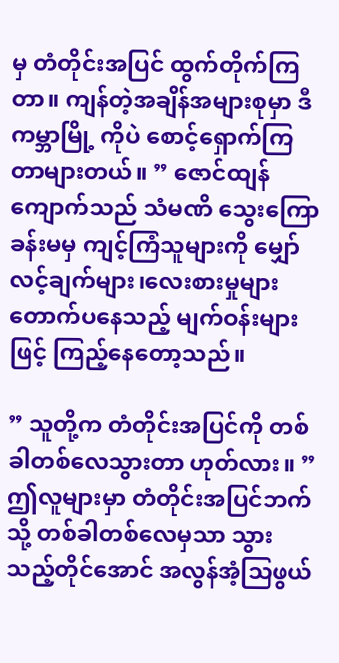မှ တံတိုင်းအပြင် ထွက်တိုက်ကြတာ။ ကျန်တဲ့အချိန်အများစုမှာ ဒီ ကမ္ဘာမြို့ ကိုပဲ စောင့်ရှောက်ကြတာများတယ်။ ” ဇောင်ထျန်ကျောက်သည် သံမဏိ သွေးကြောခန်းမမှ ကျင့်ကြံသူများကို မျှော်လင့်ချက်များ၊လေးစားမှုများ တောက်ပနေသည့် မျက်ဝန်းများဖြင့် ကြည့်နေတော့သည်။

” သူတို့က တံတိုင်းအပြင်ကို တစ်ခါတစ်လေသွားတာ ဟုတ်လား။ ”
ဤလူများမှာ တံတိုင်းအပြင်ဘက်သို့ တစ်ခါတစ်လေမှသာ သွားသည့်တိုင်အောင် အလွန်အံ့သြဖွယ်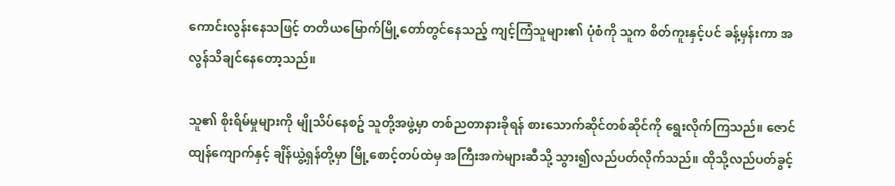ကောင်းလွန်းနေသဖြင့် တတိယမြောက်မြို့တော်တွင်နေသည့် ကျင့်ကြံသူများ၏ ပုံစံကို သူက စိတ်ကူးနှင့်ပင် ခန့်မှန်းကာ အလွန်သိချင်နေတော့သည်။

သူ၏ စိုးရိမ်မှုများကို မျိုသိပ်နေစဥ် သူတို့အဖွဲ့မှာ တစ်ညတာနားခိုရန် စားသောက်ဆိုင်တစ်ဆိုင်ကို ရွေးလိုက်ကြသည်။ ဇောင်ထျန်ကျောက်နှင့် ချိန်ယွဲ့ရှန်တို့မှာ မြို့စောင့်တပ်ထဲမှ အကြီးအကဲများဆီသို့ သွား၍လည်ပတ်လိုက်သည်။ ထိုသို့လည်ပတ်ခွင့်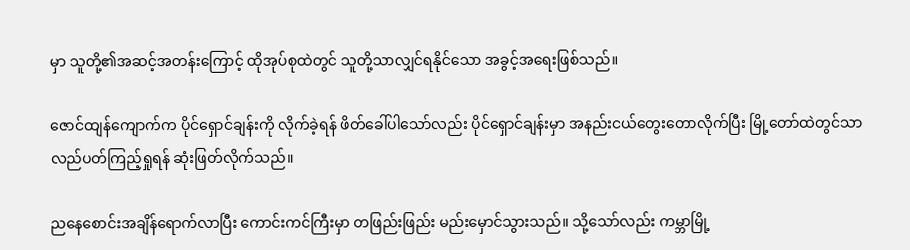မှာ သူတို့၏အဆင့်အတန်းကြောင့် ထိုအုပ်စုထဲတွင် သူတို့သာလျှင်ရနိုင်သော အခွင့်အရေးဖြစ်သည်။

ဇောင်ထျန်ကျောက်က ပိုင်ရှောင်ချန်းကို လိုက်ခဲ့ရန် ဖိတ်ခေါ်ပါသော်လည်း ပိုင်ရှောင်ချန်းမှာ အနည်းငယ်တွေးတောလိုက်ပြီး မြို့တော်ထဲတွင်သာ လည်ပတ်ကြည့်ရှုရန် ဆုံးဖြတ်လိုက်သည်။

ညနေစောင်းအချိန်ရောက်လာပြီး ကောင်းကင်ကြီးမှာ တဖြည်းဖြည်း မည်းမှောင်သွားသည်။ သို့သော်လည်း ကမ္ဘာမြို့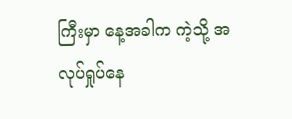ကြီးမှာ နေ့အခါက ကဲ့သို့ အလုပ်ရှုပ်နေ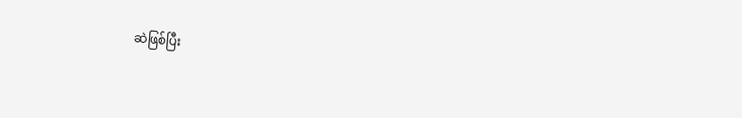ဆဲဖြစ်ပြီး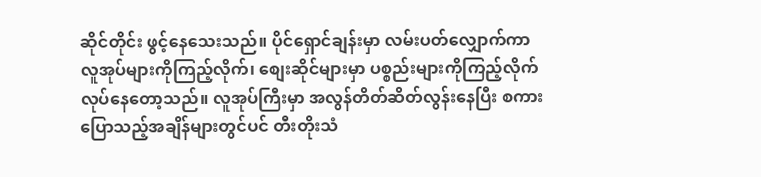ဆိုင်တိုင်း ဖွင့်နေသေးသည်။ ပိုင်ရှောင်ချန်းမှာ လမ်းပတ်လျှောက်ကာ လူအုပ်များကိုကြည့်လိုက်၊ စျေးဆိုင်များမှာ ပစ္စည်းများကိုကြည့်လိုက် လုပ်နေတော့သည်။ လူအုပ်ကြီးမှာ အလွန်တိတ်ဆိတ်လွန်းနေပြီး စကားပြောသည့်အချိန်များတွင်ပင် တီးတိုးသံ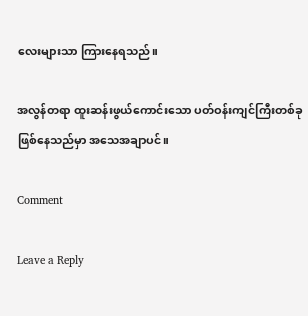လေးများသာ ကြားနေရသည်။

အလွန်တရာ ထူးဆန်းဖွယ်ကောင်းသော ပတ်ဝန်းကျင်ကြီးတစ်ခုဖြစ်နေသည်မှာ အသေအချာပင်။

Comment

Leave a Reply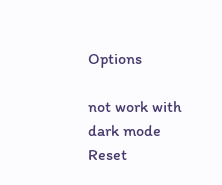Options

not work with dark mode
Reset